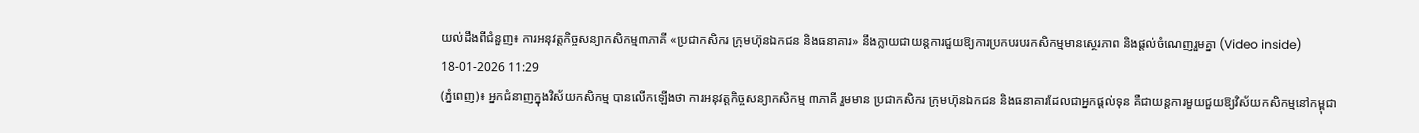យល់ដឹងពីជំនួញ៖ ការអនុវត្តកិច្ចសន្យាកសិកម្ម៣ភាគី «ប្រជាកសិករ ក្រុមហ៊ុនឯកជន និងធនាគារ» នឹងក្លាយជាយន្តការជួយឱ្យការប្រកបរបរកសិកម្មមានស្ថេរភាព និងផ្តល់ចំណេញរួមគ្នា (Video inside)
18-01-2026 11:29
(ភ្នំពេញ)៖ អ្នកជំនាញក្នុងវិស័យកសិកម្ម បានលើកឡើងថា ការអនុវត្តកិច្ចសន្យាកសិកម្ម ៣ភាគី រួមមាន ប្រជាកសិករ ក្រុមហ៊ុនឯកជន និងធនាគារដែលជាអ្នកផ្តល់ទុន គឺជាយន្តការមួយជួយឱ្យវិស័យកសិកម្មនៅកម្ពុជា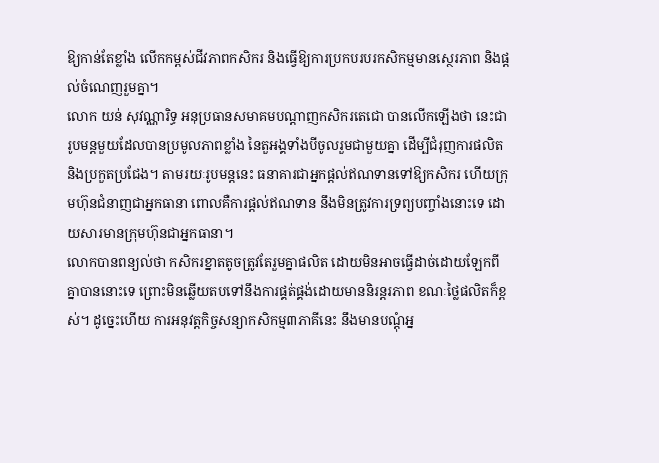ឱ្យកាន់តែខ្លាំង លើកកម្ពស់ជីវភាពកសិករ និងធ្វើឱ្យការប្រកបរបរកសិកម្មមានស្ថេរភាព និងផ្តល់ចំណេញរួមគ្នា។
លោក យន់ សុវណ្ណារិទ្ធ អនុប្រធានសមាគមបណ្តាញកសិករតេជោ បានលើកឡើងថា នេះជារូបមន្តមួយដែលបានប្រមូលភាពខ្លាំង នៃតួអង្គទាំងបីចូលរួមជាមួយគ្នា ដើម្បីជំរុញការផលិត និងប្រកួតប្រជែង។ តាមរយៈរូបមន្តនេះ ធនាគារជាអ្នកផ្តល់ឥណទានទៅឱ្យកសិករ ហើយក្រុមហ៊ុនជំនាញជាអ្នកធានា ពោលគឺការផ្តល់ឥណទាន នឹងមិនត្រូវការទ្រព្យបញ្ចាំងនោះទេ ដោយសារមានក្រុមហ៊ុនជាអ្នកធានា។
លោកបានពន្យល់ថា កសិករខ្នាតតូចត្រូវតែរួមគ្នាផលិត ដោយមិនអាចធ្វើដាច់ដោយឡែកពីគ្នាបាននោះទេ ព្រោះមិនឆ្លើយតបទៅនឹងការផ្គត់ផ្គង់ដោយមាននិរន្តរភាព ខណៈថ្លៃផលិតក៏ខ្ពស់។ ដូច្នេះហើយ ការអនុវត្តកិច្ចសន្យាកសិកម្ម៣ភាគីនេះ នឹងមានបណ្តុំអ្ន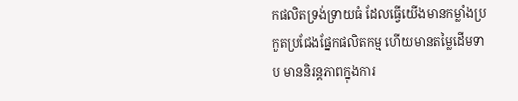កផលិតទ្រង់ទ្រាយធំ ដែលធ្វើយើងមានកម្លាំងប្រកួតប្រជែងផ្នែកផលិតកម្ម ហើយមានតម្លៃដើមទាប មាននិរន្តភាពក្នុងការ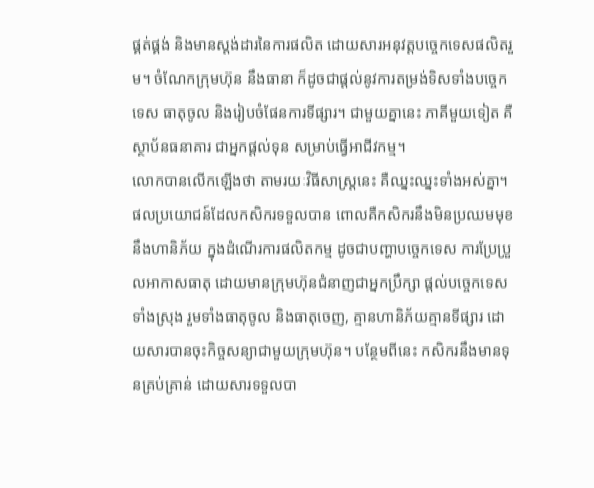ផ្គត់ផ្គង់ និងមានស្តង់ដារនៃការផលិត ដោយសារអនុវត្តបច្ចេកទេសផលិតរួម។ ចំណែកក្រុមហ៊ុន នឹងធានា ក៏ដូចជាផ្តល់នូវការតម្រង់ទិសទាំងបច្ចេកទេស ធាតុចូល និងរៀបចំផែនការទីផ្សារ។ ជាមួយគ្នានេះ ភាគីមួយទៀត គឺស្ថាប័នធនាគារ ជាអ្នកផ្តល់ទុន សម្រាប់ធ្វើអាជីវកម្ម។
លោកបានលើកឡើងថា តាមរយៈវិធីសាស្រ្តនេះ គឺឈ្នះឈ្នះទាំងអស់គ្នា។ ផលប្រយោជន៍ដែលកសិករទទួលបាន ពោលគឺកសិករនឹងមិនប្រឈមមុខនឹងហានិភ័យ ក្នុងដំណើរការផលិតកម្ម ដូចជាបញ្ហាបច្ចេកទេស ការប្រែប្រួលអាកាសធាតុ ដោយមានក្រុមហ៊ុនជំនាញជាអ្នកប្រឹក្សា ផ្តល់បច្ចេកទេសទាំងស្រុង រួមទាំងធាតុចូល និងធាតុចេញ, គ្មានហានិភ័យគ្មានទីផ្សារ ដោយសារបានចុះកិច្ចសន្យាជាមួយក្រុមហ៊ុន។ បន្ថែមពីនេះ កសិករនឹងមានទុនគ្រប់គ្រាន់ ដោយសារទទួលបា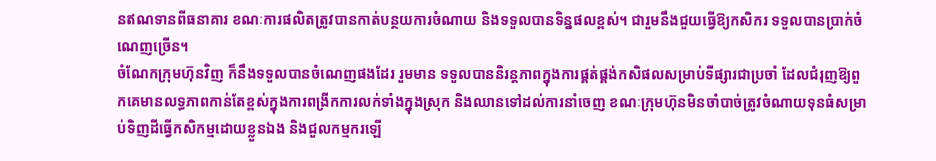នឥណទានពីធនាគារ ខណៈការផលិតត្រូវបានកាត់បន្ថយការចំណាយ និងទទួលបានទិន្នផលខ្ពស់។ ជារួមនឹងជួយធ្វើឱ្យកសិករ ទទួលបានប្រាក់ចំណេញច្រើន។
ចំណែកក្រុមហ៊ុនវិញ ក៏នឹងទទួលបានចំណេញផងដែរ រួមមាន ទទួលបាននិរន្តភាពក្នុងការផ្គត់ផ្គង់កសិផលសម្រាប់ទីផ្សារជាប្រចាំ ដែលជំរុញឱ្យពួកគេមានលទ្ធភាពកាន់តែខ្ពស់ក្នុងការពង្រីកការលក់ទាំងក្នុងស្រុក និងឈានទៅដល់ការនាំចេញ ខណៈក្រុមហ៊ុនមិនចាំបាច់ត្រូវចំណាយទុនធំសម្រាប់ទិញដីធ្វើកសិកម្មដោយខ្លួនឯង និងជួលកម្មករឡើ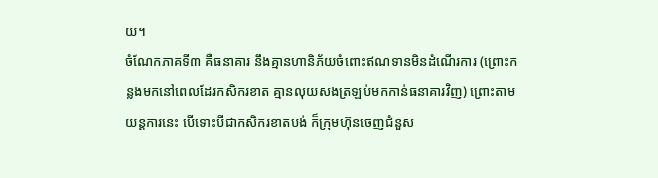យ។
ចំណែកភាគទី៣ គឺធនាគារ នឹងគ្មានហានិភ័យចំពោះឥណទានមិនដំណើរការ (ព្រោះកន្លងមកនៅពេលដែរកសិករខាត គ្មានលុយសងត្រឡប់មកកាន់ធនាគារវិញ) ព្រោះតាមយន្តការនេះ បើទោះបីជាកសិករខាតបង់ ក៏ក្រុមហ៊ុនចេញជំនួស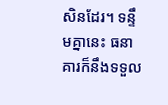សិនដែរ។ ទន្ទឹមគ្នានេះ ធនាគារក៏នឹងទទួល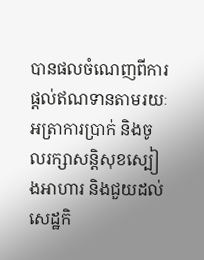បានផលចំណេញពីការផ្តល់ឥណទានតាមរយៈអត្រាការប្រាក់ និងចូលរក្សាសន្តិសុខស្បៀងអាហារ និងជួយដល់សេដ្ឋកិ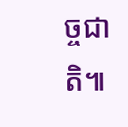ច្ចជាតិ៕